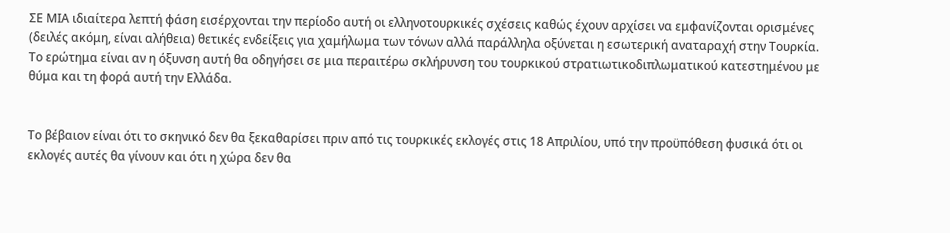ΣΕ ΜΙΑ ιδιαίτερα λεπτή φάση εισέρχονται την περίοδο αυτή οι ελληνοτουρκικές σχέσεις καθώς έχουν αρχίσει να εμφανίζονται ορισμένες (δειλές ακόμη, είναι αλήθεια) θετικές ενδείξεις για χαμήλωμα των τόνων αλλά παράλληλα οξύνεται η εσωτερική αναταραχή στην Τουρκία. Το ερώτημα είναι αν η όξυνση αυτή θα οδηγήσει σε μια περαιτέρω σκλήρυνση του τουρκικού στρατιωτικοδιπλωματικού κατεστημένου με θύμα και τη φορά αυτή την Ελλάδα.


Το βέβαιον είναι ότι το σκηνικό δεν θα ξεκαθαρίσει πριν από τις τουρκικές εκλογές στις 18 Απριλίου, υπό την προϋπόθεση φυσικά ότι οι εκλογές αυτές θα γίνουν και ότι η χώρα δεν θα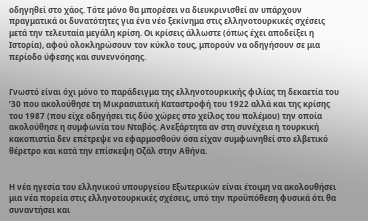οδηγηθεί στο χάος. Τότε μόνο θα μπορέσει να διευκρινισθεί αν υπάρχουν πραγματικά οι δυνατότητες για ένα νέο ξεκίνημα στις ελληνοτουρκικές σχέσεις μετά την τελευταία μεγάλη κρίση. Οι κρίσεις άλλωστε (όπως έχει αποδείξει η Ιστορία), αφού ολοκληρώσουν τον κύκλο τους, μπορούν να οδηγήσουν σε μια περίοδο ύφεσης και συνεννόησης.


Γνωστό είναι όχι μόνο το παράδειγμα της ελληνοτουρκικής φιλίας τη δεκαετία του ’30 που ακολούθησε τη Μικρασιατική Καταστροφή του 1922 αλλά και της κρίσης του 1987 (που είχε οδηγήσει τις δύο χώρες στο χείλος του πολέμου) την οποία ακολούθησε η συμφωνία του Νταβός. Ανεξάρτητα αν στη συνέχεια η τουρκική κακοπιστία δεν επέτρεψε να εφαρμοσθούν όσα είχαν συμφωνηθεί στο ελβετικό θέρετρο και κατά την επίσκεψη Οζάλ στην Αθήνα.


Η νέα ηγεσία του ελληνικού υπουργείου Εξωτερικών είναι έτοιμη να ακολουθήσει μια νέα πορεία στις ελληνοτουρκικές σχέσεις, υπό την προϋπόθεση φυσικά ότι θα συναντήσει και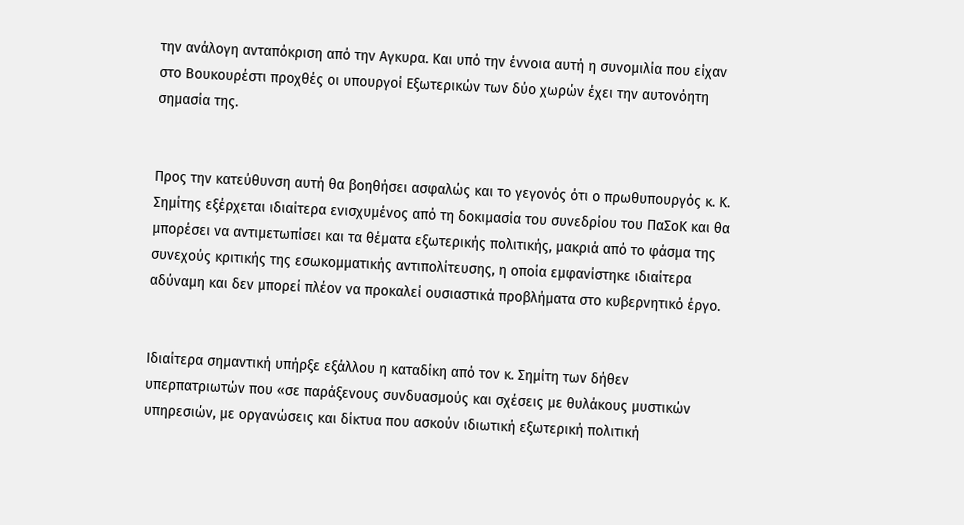την ανάλογη ανταπόκριση από την Αγκυρα. Και υπό την έννοια αυτή η συνομιλία που είχαν στο Βουκουρέστι προχθές οι υπουργοί Εξωτερικών των δύο χωρών έχει την αυτονόητη σημασία της.


Προς την κατεύθυνση αυτή θα βοηθήσει ασφαλώς και το γεγονός ότι ο πρωθυπουργός κ. Κ. Σημίτης εξέρχεται ιδιαίτερα ενισχυμένος από τη δοκιμασία του συνεδρίου του ΠαΣοΚ και θα μπορέσει να αντιμετωπίσει και τα θέματα εξωτερικής πολιτικής, μακριά από το φάσμα της συνεχούς κριτικής της εσωκομματικής αντιπολίτευσης, η οποία εμφανίστηκε ιδιαίτερα αδύναμη και δεν μπορεί πλέον να προκαλεί ουσιαστικά προβλήματα στο κυβερνητικό έργο.


Ιδιαίτερα σημαντική υπήρξε εξάλλου η καταδίκη από τον κ. Σημίτη των δήθεν υπερπατριωτών που «σε παράξενους συνδυασμούς και σχέσεις με θυλάκους μυστικών υπηρεσιών, με οργανώσεις και δίκτυα που ασκούν ιδιωτική εξωτερική πολιτική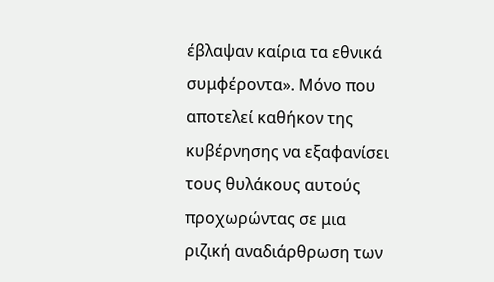έβλαψαν καίρια τα εθνικά συμφέροντα». Μόνο που αποτελεί καθήκον της κυβέρνησης να εξαφανίσει τους θυλάκους αυτούς προχωρώντας σε μια ριζική αναδιάρθρωση των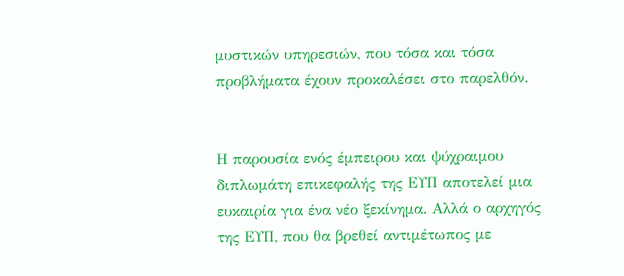μυστικών υπηρεσιών, που τόσα και τόσα προβλήματα έχουν προκαλέσει στο παρελθόν.


Η παρουσία ενός έμπειρου και ψύχραιμου διπλωμάτη επικεφαλής της ΕΥΠ αποτελεί μια ευκαιρία για ένα νέο ξεκίνημα. Αλλά ο αρχηγός της ΕΥΠ, που θα βρεθεί αντιμέτωπος με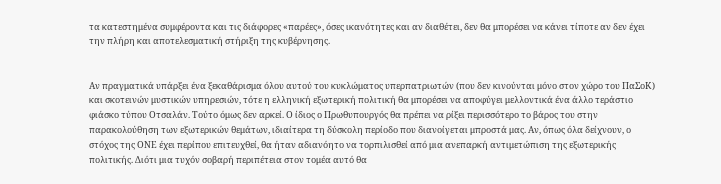τα κατεστημένα συμφέροντα και τις διάφορες «παρέες», όσες ικανότητες και αν διαθέτει, δεν θα μπορέσει να κάνει τίποτε αν δεν έχει την πλήρη και αποτελεσματική στήριξη της κυβέρνησης.


Αν πραγματικά υπάρξει ένα ξεκαθάρισμα όλου αυτού του κυκλώματος υπερπατριωτών (που δεν κινούνται μόνο στον χώρο του ΠαΣοΚ) και σκοτεινών μυστικών υπηρεσιών, τότε η ελληνική εξωτερική πολιτική θα μπορέσει να αποφύγει μελλοντικά ένα άλλο τεράστιο φιάσκο τύπου Οτσαλάν. Τούτο όμως δεν αρκεί. Ο ίδιος ο Πρωθυπουργός θα πρέπει να ρίξει περισσότερο το βάρος του στην παρακολούθηση των εξωτερικών θεμάτων, ιδιαίτερα τη δύσκολη περίοδο που διανοίγεται μπροστά μας. Αν, όπως όλα δείχνουν, ο στόχος της ΟΝΕ έχει περίπου επιτευχθεί, θα ήταν αδιανόητο να τορπιλισθεί από μια ανεπαρκή αντιμετώπιση της εξωτερικής πολιτικής. Διότι μια τυχόν σοβαρή περιπέτεια στον τομέα αυτό θα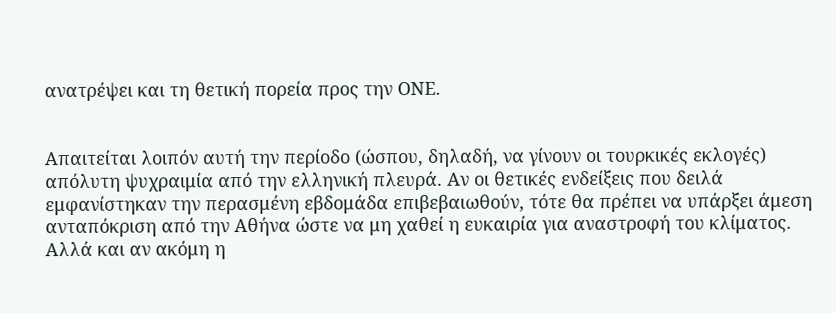ανατρέψει και τη θετική πορεία προς την ΟΝΕ.


Απαιτείται λοιπόν αυτή την περίοδο (ώσπου, δηλαδή, να γίνουν οι τουρκικές εκλογές) απόλυτη ψυχραιμία από την ελληνική πλευρά. Αν οι θετικές ενδείξεις που δειλά εμφανίστηκαν την περασμένη εβδομάδα επιβεβαιωθούν, τότε θα πρέπει να υπάρξει άμεση ανταπόκριση από την Αθήνα ώστε να μη χαθεί η ευκαιρία για αναστροφή του κλίματος. Αλλά και αν ακόμη η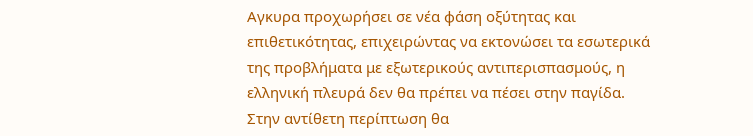Αγκυρα προχωρήσει σε νέα φάση οξύτητας και επιθετικότητας, επιχειρώντας να εκτονώσει τα εσωτερικά της προβλήματα με εξωτερικούς αντιπερισπασμούς, η ελληνική πλευρά δεν θα πρέπει να πέσει στην παγίδα. Στην αντίθετη περίπτωση θα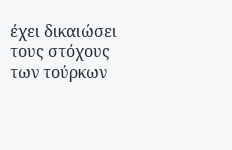έχει δικαιώσει τους στόχους των τούρκων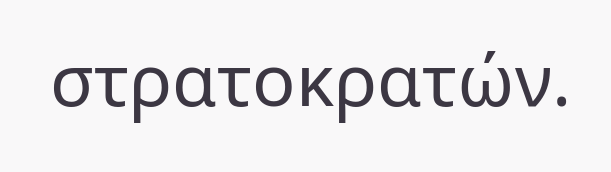στρατοκρατών.